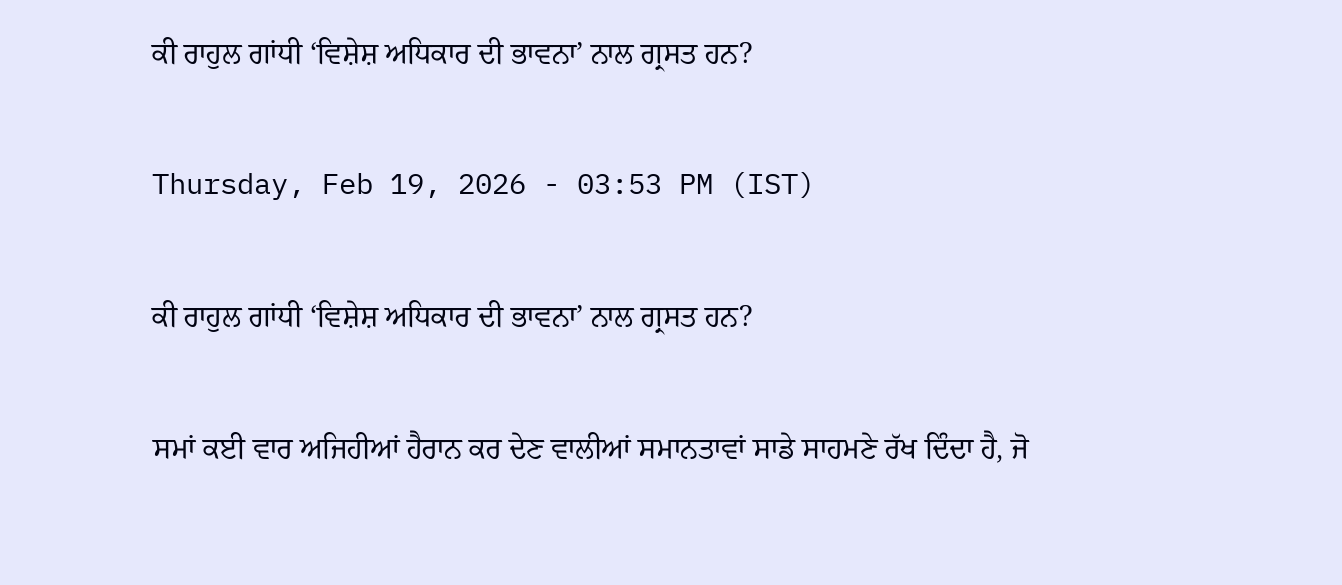ਕੀ ਰਾਹੁਲ ਗਾਂਧੀ ‘ਵਿਸ਼ੇਸ਼ ਅਧਿਕਾਰ ਦੀ ਭਾਵਨਾ’ ਨਾਲ ਗ੍ਰਸਤ ਹਨ?

Thursday, Feb 19, 2026 - 03:53 PM (IST)

ਕੀ ਰਾਹੁਲ ਗਾਂਧੀ ‘ਵਿਸ਼ੇਸ਼ ਅਧਿਕਾਰ ਦੀ ਭਾਵਨਾ’ ਨਾਲ ਗ੍ਰਸਤ ਹਨ?

ਸਮਾਂ ਕਈ ਵਾਰ ਅਜਿਹੀਆਂ ਹੈਰਾਨ ਕਰ ਦੇਣ ਵਾਲੀਆਂ ਸਮਾਨਤਾਵਾਂ ਸਾਡੇ ਸਾਹਮਣੇ ਰੱਖ ਦਿੰਦਾ ਹੈ, ਜੋ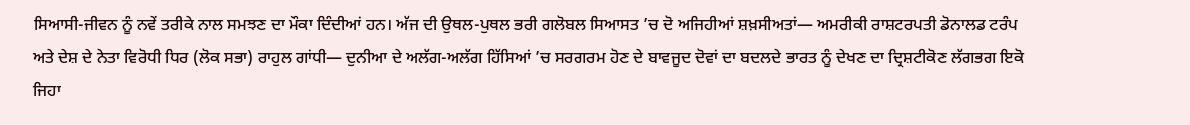ਸਿਆਸੀ-ਜੀਵਨ ਨੂੰ ਨਵੇਂ ਤਰੀਕੇ ਨਾਲ ਸਮਝਣ ਦਾ ਮੌਕਾ ਦਿੰਦੀਆਂ ਹਨ। ਅੱਜ ਦੀ ਉਥਲ-ਪੁਥਲ ਭਰੀ ਗਲੋਬਲ ਸਿਆਸਤ ’ਚ ਦੋ ਅਜਿਹੀਆਂ ਸ਼ਖ਼ਸੀਅਤਾਂ— ਅਮਰੀਕੀ ਰਾਸ਼ਟਰਪਤੀ ਡੋਨਾਲਡ ਟਰੰਪ ਅਤੇ ਦੇਸ਼ ਦੇ ਨੇਤਾ ਵਿਰੋਧੀ ਧਿਰ (ਲੋਕ ਸਭਾ) ਰਾਹੁਲ ਗਾਂਧੀ— ਦੁਨੀਆ ਦੇ ਅਲੱਗ-ਅਲੱਗ ਹਿੱਸਿਆਂ ’ਚ ਸਰਗਰਮ ਹੋਣ ਦੇ ਬਾਵਜੂਦ ਦੋਵਾਂ ਦਾ ਬਦਲਦੇ ਭਾਰਤ ਨੂੰ ਦੇਖਣ ਦਾ ਦ੍ਰਿਸ਼ਟੀਕੋਣ ਲੱਗਭਗ ਇਕੋ ਜਿਹਾ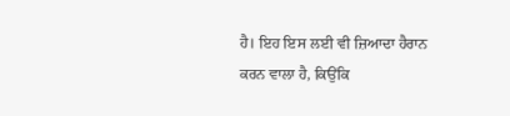ਹੈ। ਇਹ ਇਸ ਲਈ ਵੀ ਜ਼ਿਆਦਾ ਹੈਰਾਨ ਕਰਨ ਵਾਲਾ ਹੈ, ਕਿਉਂਕਿ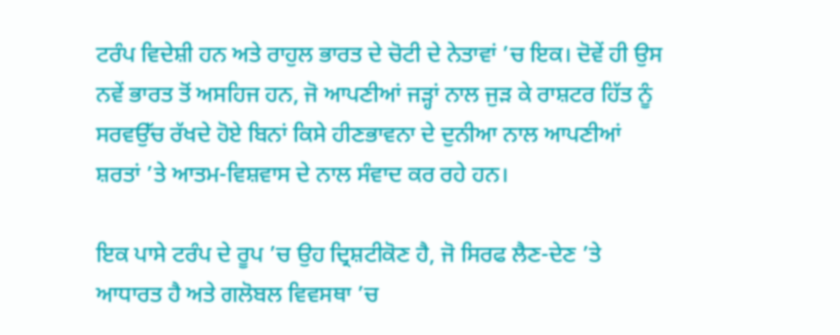ਟਰੰਪ ਵਿਦੇਸ਼ੀ ਹਨ ਅਤੇ ਰਾਹੁਲ ਭਾਰਤ ਦੇ ਚੋਟੀ ਦੇ ਨੇਤਾਵਾਂ ’ਚ ਇਕ। ਦੋਵੇਂ ਹੀ ਉਸ ਨਵੇਂ ਭਾਰਤ ਤੋਂ ਅਸਹਿਜ ਹਨ, ਜੋ ਆਪਣੀਆਂ ਜੜ੍ਹਾਂ ਨਾਲ ਜੁੜ ਕੇ ਰਾਸ਼ਟਰ ਹਿੱਤ ਨੂੰ ਸਰਵਉੱਚ ਰੱਖਦੇ ਹੋਏ ਬਿਨਾਂ ਕਿਸੇ ਹੀਣਭਾਵਨਾ ਦੇ ਦੁਨੀਆ ਨਾਲ ਆਪਣੀਆਂ ਸ਼ਰਤਾਂ ’ਤੇ ਆਤਮ-ਵਿਸ਼ਵਾਸ ਦੇ ਨਾਲ ਸੰਵਾਦ ਕਰ ਰਹੇ ਹਨ।

ਇਕ ਪਾਸੇ ਟਰੰਪ ਦੇ ਰੂਪ ’ਚ ਉਹ ਦ੍ਰਿਸ਼ਟੀਕੋਣ ਹੈ, ਜੋ ਸਿਰਫ ਲੈਣ-ਦੇਣ ’ਤੇ ਆਧਾਰਤ ਹੈ ਅਤੇ ਗਲੋਬਲ ਵਿਵਸਥਾ ’ਚ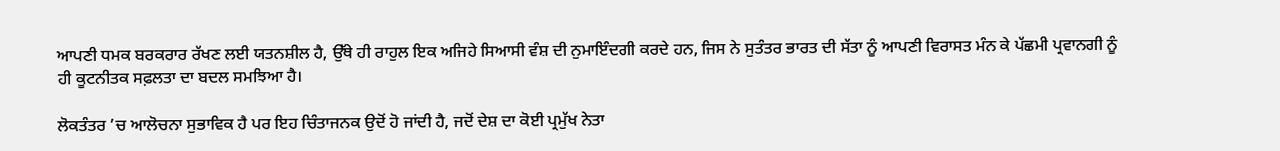ਆਪਣੀ ਧਮਕ ਬਰਕਰਾਰ ਰੱਖਣ ਲਈ ਯਤਨਸ਼ੀਲ ਹੈ, ਉੱਥੇ ਹੀ ਰਾਹੁਲ ਇਕ ਅਜਿਹੇ ਸਿਆਸੀ ਵੰਸ਼ ਦੀ ਨੁਮਾਇੰਦਗੀ ਕਰਦੇ ਹਨ, ਜਿਸ ਨੇ ਸੁਤੰਤਰ ਭਾਰਤ ਦੀ ਸੱਤਾ ਨੂੰ ਆਪਣੀ ਵਿਰਾਸਤ ਮੰਨ ਕੇ ਪੱਛਮੀ ਪ੍ਰਵਾਨਗੀ ਨੂੰ ਹੀ ਕੂਟਨੀਤਕ ਸਫ਼ਲਤਾ ਦਾ ਬਦਲ ਸਮਝਿਆ ਹੈ।

ਲੋਕਤੰਤਰ ’ਚ ਆਲੋਚਨਾ ਸੁਭਾਵਿਕ ਹੈ ਪਰ ਇਹ ਚਿੰਤਾਜਨਕ ਉਦੋਂ ਹੋ ਜਾਂਦੀ ਹੈ, ਜਦੋਂ ਦੇਸ਼ ਦਾ ਕੋਈ ਪ੍ਰਮੁੱਖ ਨੇਤਾ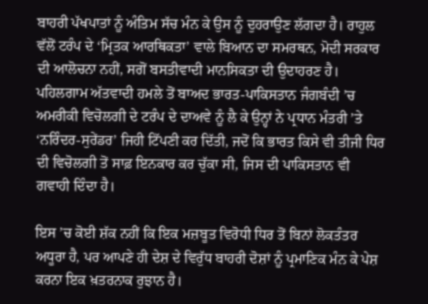ਬਾਹਰੀ ਪੱਖਪਾਤਾਂ ਨੂੰ ਅੰਤਿਮ ਸੱਚ ਮੰਨ ਕੇ ਉਸ ਨੂੰ ਦੁਹਰਾਉਣ ਲੱਗਦਾ ਹੈ। ਰਾਹੁਲ ਵੱਲੋਂ ਟਰੰਪ ਦੇ ‘ਮ੍ਰਿਤਕ ਆਰਥਿਕਤਾ’ ਵਾਲੇ ਬਿਆਨ ਦਾ ਸਮਰਥਨ, ਮੋਦੀ ਸਰਕਾਰ ਦੀ ਆਲੋਚਨਾ ਨਹੀਂ, ਸਗੋਂ ਬਸਤੀਵਾਦੀ ਮਾਨਸਿਕਤਾ ਦੀ ਉਦਾਹਰਣ ਹੈ। ਪਹਿਲਗਾਮ ਅੱਤਵਾਦੀ ਹਮਲੇ ਤੋਂ ਬਾਅਦ ਭਾਰਤ-ਪਾਕਿਸਤਾਨ ਜੰਗਬੰਦੀ ’ਚ ਅਮਰੀਕੀ ਵਿਚੋਲਗੀ ਦੇ ਟਰੰਪ ਦੇ ਦਾਅਵੇ ਨੂੰ ਲੈ ਕੇ ਉਨ੍ਹਾਂ ਨੇ ਪ੍ਰਧਾਨ ਮੰਤਰੀ ’ਤੇ ‘ਨਰਿੰਦਰ-ਸੁਰੇਂਡਰ’ ਜਿਹੀ ਟਿੱਪਣੀ ਕਰ ਦਿੱਤੀ, ਜਦੋਂ ਕਿ ਭਾਰਤ ਕਿਸੇ ਵੀ ਤੀਜੀ ਧਿਰ ਦੀ ਵਿਚੋਲਗੀ ਤੋਂ ਸਾਫ਼ ਇਨਕਾਰ ਕਰ ਚੁੱਕਾ ਸੀ, ਜਿਸ ਦੀ ਪਾਕਿਸਤਾਨ ਵੀ ਗਵਾਹੀ ਦਿੰਦਾ ਹੈ।

ਇਸ ’ਚ ਕੋਈ ਸ਼ੱਕ ਨਹੀਂ ਕਿ ਇਕ ਮਜ਼ਬੂਤ ਵਿਰੋਧੀ ਧਿਰ ਤੋਂ ਬਿਨਾਂ ਲੋਕਤੰਤਰ ਅਧੂਰਾ ਹੈ, ਪਰ ਆਪਣੇ ਹੀ ਦੇਸ਼ ਦੇ ਵਿਰੁੱਧ ਬਾਹਰੀ ਦੋਸ਼ਾਂ ਨੂੰ ਪ੍ਰਮਾਣਿਕ ਮੰਨ ਕੇ ਪੇਸ਼ ਕਰਨਾ ਇਕ ਖ਼ਤਰਨਾਕ ਰੁਝਾਨ ਹੈ।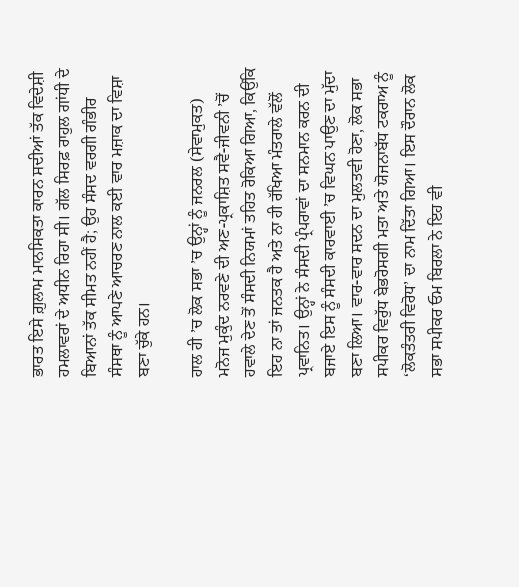ਭਾਰਤ ਇਸੇ ਗ਼ੁਲਾਮ ਮਾਨਸਿਕਤਾ ਕਾਰਨ ਸਦੀਆਂ ਤੱਕ ਵਿਦੇਸ਼ੀ ਹਮਲਾਵਰਾਂ ਦੇ ਅਧੀਨ ਰਿਹਾ ਸੀ। ਗੱਲ ਸਿਰਫ਼ ਰਾਹੁਲ ਗਾਂਧੀ ਦੇ ਬਿਆਨਾਂ ਤੱਕ ਸੀਮਤ ਨਹੀਂ ਹੈ; ਉਹ ਸੰਸਦ ਵਰਗੀ ਗੰਭੀਰ ਸੰਸਥਾ ਨੂੰ ਆਪਣੇ ਆਚਰਣ ਨਾਲ ਕਈ ਵਾਰ ਮਜ਼ਾਕ ਦਾ ਵਿਸ਼ਾ ਬਣਾ ਚੁੱਕੇ ਹਨ।

ਹਾਲ ਹੀ ’ਚ ਲੋਕ ਸਭਾ ’ਚ ਉਨ੍ਹਾਂ ਨੂੰ ਜਨਰਲ (ਸੇਵਾਮੁਕਤ) ਮਨੋਜ ਮੁਕੁੰਦ ਨਰਵਣੇ ਦੀ ਅਣ-ਪ੍ਰਕਾਸ਼ਿਤ ਸਵੈ-ਜੀਵਨੀ ’ਚੋਂ ਹਵਾਲੇ ਦੇਣ ਤੋਂ ਸੰਸਦੀ ਨਿਯਮਾਂ ਤਹਿਤ ਰੋਕਿਆ ਗਿਆ, ਕਿਉਂਕਿ ਇਹ ਨਾ ਤਾਂ ਜਨਤਕ ਹੈ ਅਤੇ ਨਾ ਹੀ ਰੱਖਿਆ ਮੰਤਰਾਲੇ ਵੱਲੋਂ ਪ੍ਰਵਾਨਿਤ। ਉਨ੍ਹਾਂ ਨੇ ਸੰਸਦੀ ਪ੍ਰੰਪਰਾਵਾਂ ਦਾ ਸਨਮਾਨ ਕਰਨ ਦੀ ਬਜਾਏ ਇਸ ਨੂੰ ਸੰਸਦੀ ਕਾਰਵਾਈ ’ਚ ਵਿਘਨ ਪਾਉਣ ਦਾ ਮੁੱਦਾ ਬਣਾ ਲਿਆ। ਵਾਰ-ਵਾਰ ਸਦਨ ਦਾ ਮੁਲਤਵੀ ਹੋਣਾ, ਲੋਕ ਸਭਾ ਸਪੀਕਰ ਵਿਰੁੱਧ ਬੇਭਰੋਸਗੀ ਮਤਾ ਅਤੇ ਯੋਜਨਾਬੱਧ ਟਕਰਾਅ ਨੂੰ ‘ਲੋਕਤੰਤਰੀ ਵਿਰੋਧ’ ਦਾ ਨਾਮ ਦਿੱਤਾ ਗਿਆ। ਇਸ ਦੌਰਾਨ ਲੋਕ ਸਭਾ ਸਪੀਕਰ ਓਮ ਬਿਰਲਾ ਨੇ ਇਹ ਵੀ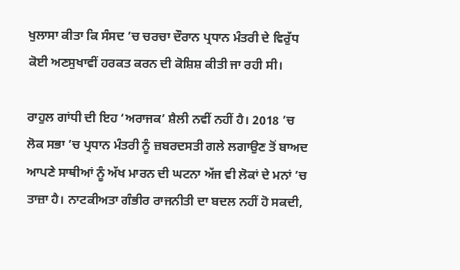ਖੁਲਾਸਾ ਕੀਤਾ ਕਿ ਸੰਸਦ ’ਚ ਚਰਚਾ ਦੌਰਾਨ ਪ੍ਰਧਾਨ ਮੰਤਰੀ ਦੇ ਵਿਰੁੱਧ ਕੋਈ ਅਣਸੁਖਾਵੀਂ ਹਰਕਤ ਕਰਨ ਦੀ ਕੋਸ਼ਿਸ਼ ਕੀਤੀ ਜਾ ਰਹੀ ਸੀ।

ਰਾਹੁਲ ਗਾਂਧੀ ਦੀ ਇਹ ‘ਅਰਾਜਕ’ ਸ਼ੈਲੀ ਨਵੀਂ ਨਹੀਂ ਹੈ। 2018 ’ਚ ਲੋਕ ਸਭਾ ’ਚ ਪ੍ਰਧਾਨ ਮੰਤਰੀ ਨੂੰ ਜ਼ਬਰਦਸਤੀ ਗਲੇ ਲਗਾਉਣ ਤੋਂ ਬਾਅਦ ਆਪਣੇ ਸਾਥੀਆਂ ਨੂੰ ਅੱਖ ਮਾਰਨ ਦੀ ਘਟਨਾ ਅੱਜ ਵੀ ਲੋਕਾਂ ਦੇ ਮਨਾਂ ’ਚ ਤਾਜ਼ਾ ਹੈ। ਨਾਟਕੀਅਤਾ ਗੰਭੀਰ ਰਾਜਨੀਤੀ ਦਾ ਬਦਲ ਨਹੀਂ ਹੋ ਸਕਦੀ,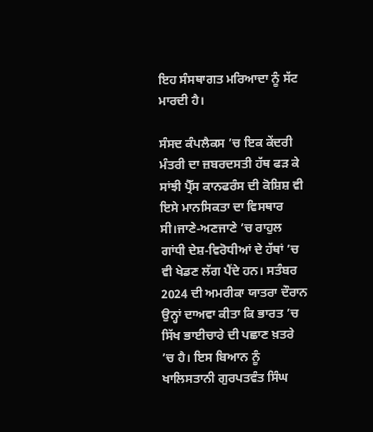ਇਹ ਸੰਸਥਾਗਤ ਮਰਿਆਦਾ ਨੂੰ ਸੱਟ ਮਾਰਦੀ ਹੈ।

ਸੰਸਦ ਕੰਪਲੈਕਸ ’ਚ ਇਕ ਕੇਂਦਰੀ ਮੰਤਰੀ ਦਾ ਜ਼ਬਰਦਸਤੀ ਹੱਥ ਫੜ ਕੇ ਸਾਂਝੀ ਪ੍ਰੈੱਸ ਕਾਨਫਰੰਸ ਦੀ ਕੋਸ਼ਿਸ਼ ਵੀ ਇਸੇ ਮਾਨਸਿਕਤਾ ਦਾ ਵਿਸਥਾਰ ਸੀ।ਜਾਣੇ-ਅਣਜਾਣੇ ’ਚ ਰਾਹੁਲ ਗਾਂਧੀ ਦੇਸ਼-ਵਿਰੋਧੀਆਂ ਦੇ ਹੱਥਾਂ ’ਚ ਵੀ ਖੇਡਣ ਲੱਗ ਪੈਂਦੇ ਹਨ। ਸਤੰਬਰ 2024 ਦੀ ਅਮਰੀਕਾ ਯਾਤਰਾ ਦੌਰਾਨ ਉਨ੍ਹਾਂ ਦਾਅਵਾ ਕੀਤਾ ਕਿ ਭਾਰਤ ’ਚ ਸਿੱਖ ਭਾਈਚਾਰੇ ਦੀ ਪਛਾਣ ਖ਼ਤਰੇ ’ਚ ਹੈ। ਇਸ ਬਿਆਨ ਨੂੰ ਖਾਲਿਸਤਾਨੀ ਗੁਰਪਤਵੰਤ ਸਿੰਘ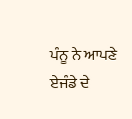ਪੰਨੂ ਨੇ ਆਪਣੇ ਏਜੰਡੇ ਦੇ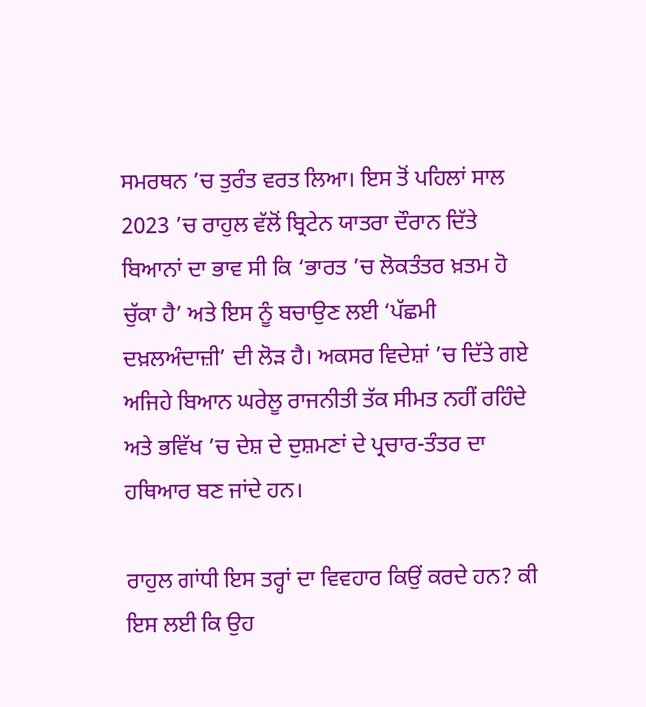ਸਮਰਥਨ ’ਚ ਤੁਰੰਤ ਵਰਤ ਲਿਆ। ਇਸ ਤੋਂ ਪਹਿਲਾਂ ਸਾਲ 2023 ’ਚ ਰਾਹੁਲ ਵੱਲੋਂ ਬ੍ਰਿਟੇਨ ਯਾਤਰਾ ਦੌਰਾਨ ਦਿੱਤੇ ਬਿਆਨਾਂ ਦਾ ਭਾਵ ਸੀ ਕਿ ‘ਭਾਰਤ ’ਚ ਲੋਕਤੰਤਰ ਖ਼ਤਮ ਹੋ ਚੁੱਕਾ ਹੈ’ ਅਤੇ ਇਸ ਨੂੰ ਬਚਾਉਣ ਲਈ ‘ਪੱਛਮੀ ਦਖ਼ਲਅੰਦਾਜ਼ੀ’ ਦੀ ਲੋੜ ਹੈ। ਅਕਸਰ ਵਿਦੇਸ਼ਾਂ ’ਚ ਦਿੱਤੇ ਗਏ ਅਜਿਹੇ ਬਿਆਨ ਘਰੇਲੂ ਰਾਜਨੀਤੀ ਤੱਕ ਸੀਮਤ ਨਹੀਂ ਰਹਿੰਦੇ ਅਤੇ ਭਵਿੱਖ ’ਚ ਦੇਸ਼ ਦੇ ਦੁਸ਼ਮਣਾਂ ਦੇ ਪ੍ਰਚਾਰ-ਤੰਤਰ ਦਾ ਹਥਿਆਰ ਬਣ ਜਾਂਦੇ ਹਨ।

ਰਾਹੁਲ ਗਾਂਧੀ ਇਸ ਤਰ੍ਹਾਂ ਦਾ ਵਿਵਹਾਰ ਕਿਉਂ ਕਰਦੇ ਹਨ? ਕੀ ਇਸ ਲਈ ਕਿ ਉਹ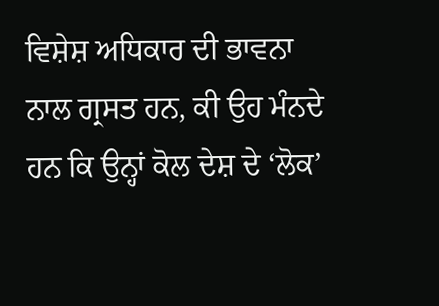ਵਿਸ਼ੇਸ਼ ਅਧਿਕਾਰ ਦੀ ਭਾਵਨਾ ਨਾਲ ਗ੍ਰਸਤ ਹਨ, ਕੀ ਉਹ ਮੰਨਦੇ ਹਨ ਕਿ ਉਨ੍ਹਾਂ ਕੋਲ ਦੇਸ਼ ਦੇ ‘ਲੋਕ’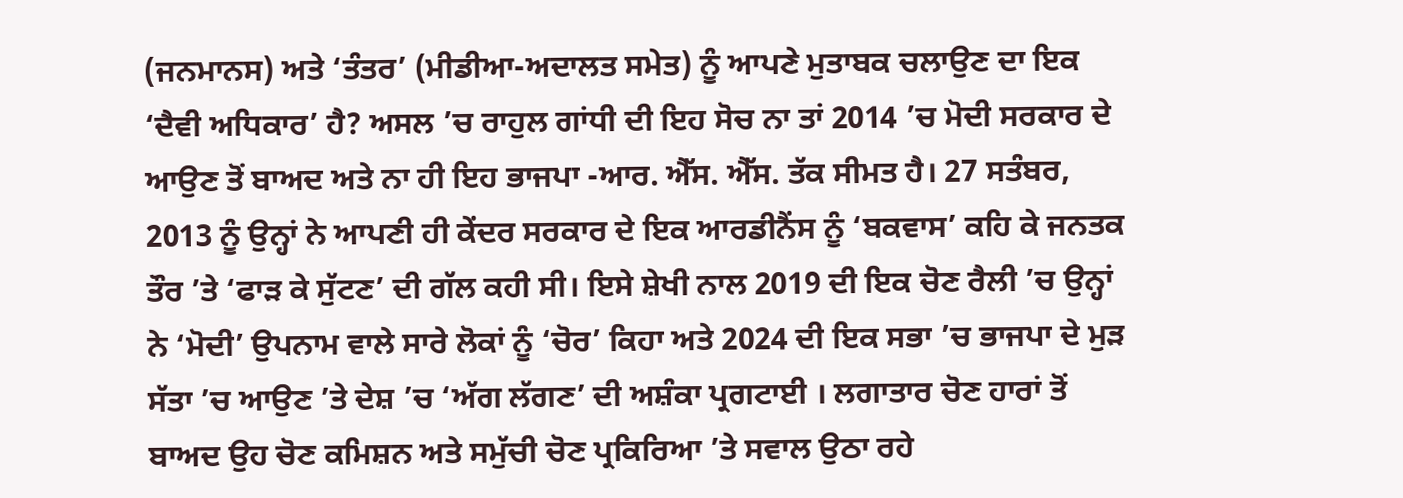(ਜਨਮਾਨਸ) ਅਤੇ ‘ਤੰਤਰ’ (ਮੀਡੀਆ-ਅਦਾਲਤ ਸਮੇਤ) ਨੂੰ ਆਪਣੇ ਮੁਤਾਬਕ ਚਲਾਉਣ ਦਾ ਇਕ ‘ਦੈਵੀ ਅਧਿਕਾਰ’ ਹੈ? ਅਸਲ ’ਚ ਰਾਹੁਲ ਗਾਂਧੀ ਦੀ ਇਹ ਸੋਚ ਨਾ ਤਾਂ 2014 ’ਚ ਮੋਦੀ ਸਰਕਾਰ ਦੇ ਆਉਣ ਤੋਂ ਬਾਅਦ ਅਤੇ ਨਾ ਹੀ ਇਹ ਭਾਜਪਾ -ਆਰ. ਐੱਸ. ਐੱਸ. ਤੱਕ ਸੀਮਤ ਹੈ। 27 ਸਤੰਬਰ, 2013 ਨੂੰ ਉਨ੍ਹਾਂ ਨੇ ਆਪਣੀ ਹੀ ਕੇਂਦਰ ਸਰਕਾਰ ਦੇ ਇਕ ਆਰਡੀਨੈਂਸ ਨੂੰ ‘ਬਕਵਾਸ’ ਕਹਿ ਕੇ ਜਨਤਕ ਤੌਰ ’ਤੇ ‘ਫਾੜ ਕੇ ਸੁੱਟਣ’ ਦੀ ਗੱਲ ਕਹੀ ਸੀ। ਇਸੇ ਸ਼ੇਖੀ ਨਾਲ 2019 ਦੀ ਇਕ ਚੋਣ ਰੈਲੀ ’ਚ ਉਨ੍ਹਾਂ ਨੇ ‘ਮੋਦੀ’ ਉਪਨਾਮ ਵਾਲੇ ਸਾਰੇ ਲੋਕਾਂ ਨੂੰ ‘ਚੋਰ’ ਕਿਹਾ ਅਤੇ 2024 ਦੀ ਇਕ ਸਭਾ ’ਚ ਭਾਜਪਾ ਦੇ ਮੁੜ ਸੱਤਾ ’ਚ ਆਉਣ ’ਤੇ ਦੇਸ਼ ’ਚ ‘ਅੱਗ ਲੱਗਣ’ ਦੀ ਅਸ਼ੰਕਾ ਪ੍ਰਗਟਾਈ । ਲਗਾਤਾਰ ਚੋਣ ਹਾਰਾਂ ਤੋਂ ਬਾਅਦ ਉਹ ਚੋਣ ਕਮਿਸ਼ਨ ਅਤੇ ਸਮੁੱਚੀ ਚੋਣ ਪ੍ਰਕਿਰਿਆ ’ਤੇ ਸਵਾਲ ਉਠਾ ਰਹੇ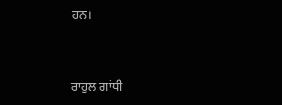ਹਨ।


ਰਾਹੁਲ ਗਾਂਧੀ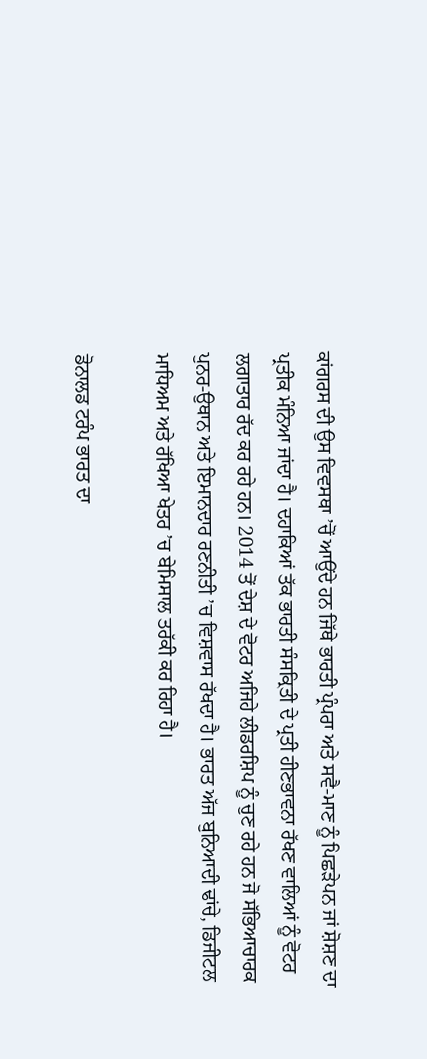ਕਾਂਗਰਸ ਦੀ ਉਸ ਵਿਵਸਥਾ ’ਚੋਂ ਆਉਂਦੇ ਹਨ ਜਿੱਥੇ ਭਾਰਤੀ ਪ੍ਰੰਪਰਾ ਅਤੇ ਸਵੈ-ਮਾਣ ਨੂੰ ਪਿਛੜੇਪਨ ਜਾਂ ਸ਼ੋਸ਼ਣ ਦਾ ਪ੍ਰਤੀਕ ਮੰਨਿਆ ਜਾਂਦਾ ਹੈ। ਦਹਾਕਿਆਂ ਤੱਕ ਭਾਰਤੀ ਸੰਸਕ੍ਰਿਤੀ ਦੇ ਪ੍ਰਤੀ ਹੀਣਭਾਵਨਾ ਰੱਖਣ ਵਾਲਿਆਂ ਨੂੰ ਵੋਟਰ ਲਗਾਤਾਰ ਰੱਦ ਕਰ ਰਹੇ ਹਨ। 2014 ਤੋਂ ਦੇਸ਼ ਦੇ ਵੋਟਰ ਅਜਿਹੇ ਲੀਡਰਸ਼ਿਪ ਨੂੰ ਚੁਣ ਰਹੇ ਹਨ ਜੋ ਸੱਭਿਆਚਾਰਕ ਪੁਨਰ-ਉਥਾਨ ਅਤੇ ਇਮਾਨਦਾਰ ਰਣਨੀਤੀ ’ਚ ਵਿਸ਼ਵਾਸ ਰੱਖਦਾ ਹੈ। ਭਾਰਤ ਅੱਜ ਬੁਨਿਆਦੀ ਢਾਂਚੇ, ਡਿਜੀਟਲ ਮਾਧਿਅਮ ਅਤੇ ਰੱਖਿਆ ਖੇਤਰ ’ਚ ਬੇਮਿਸਾਲ ਤਰੱਕੀ ਕਰ ਰਿਹਾ ਹੈ।

ਡੋਨਾਲਡ ਟਰੰਪ ਭਾਰਤ ਦਾ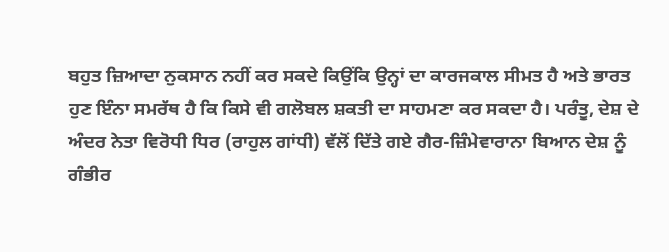ਬਹੁਤ ਜ਼ਿਆਦਾ ਨੁਕਸਾਨ ਨਹੀਂ ਕਰ ਸਕਦੇ ਕਿਉਂਕਿ ਉਨ੍ਹਾਂ ਦਾ ਕਾਰਜਕਾਲ ਸੀਮਤ ਹੈ ਅਤੇ ਭਾਰਤ ਹੁਣ ਇੰਨਾ ਸਮਰੱਥ ਹੈ ਕਿ ਕਿਸੇ ਵੀ ਗਲੋਬਲ ਸ਼ਕਤੀ ਦਾ ਸਾਹਮਣਾ ਕਰ ਸਕਦਾ ਹੈ। ਪਰੰਤੂ, ਦੇਸ਼ ਦੇ ਅੰਦਰ ਨੇਤਾ ਵਿਰੋਧੀ ਧਿਰ (ਰਾਹੁਲ ਗਾਂਧੀ) ਵੱਲੋਂ ਦਿੱਤੇ ਗਏ ਗੈਰ-ਜ਼ਿੰਮੇਵਾਰਾਨਾ ਬਿਆਨ ਦੇਸ਼ ਨੂੰ ਗੰਭੀਰ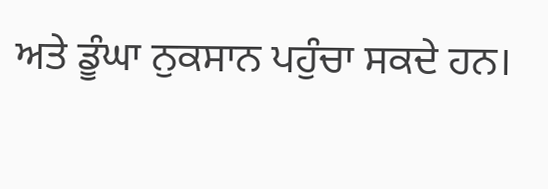ਅਤੇ ਡੂੰਘਾ ਨੁਕਸਾਨ ਪਹੁੰਚਾ ਸਕਦੇ ਹਨ।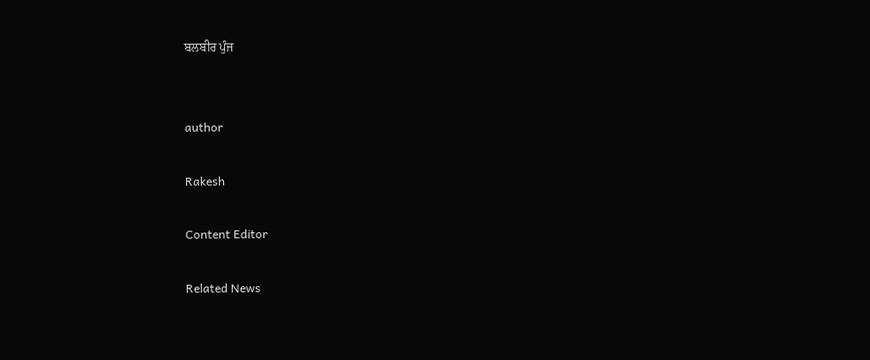ਬਲਬੀਰ ਪੁੰਜ


author

Rakesh

Content Editor

Related News